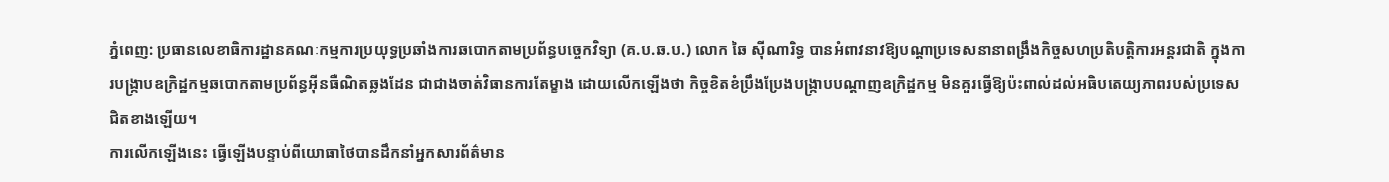ភ្នំពេញ: ប្រធានលេខាធិការដ្ឋានគណៈកម្មការប្រយុទ្ធប្រឆាំងការឆបោកតាមប្រព័ន្ធបច្ចេកវិទ្យា (គ.ប.ឆ.ប.) លោក ឆៃ ស៊ីណារិទ្ធ បានអំពាវនាវឱ្យបណ្ដាប្រទេសនានាពង្រឹងកិច្ចសហប្រតិបត្តិការអន្តរជាតិ ក្នុងការបង្ក្រាបឧក្រិដ្ឋកម្មឆបោកតាមប្រព័ន្ធអ៊ីនធឺណិតឆ្លងដែន ជាជាងចាត់វិធានការតែម្ខាង ដោយលើកឡើងថា កិច្ចខិតខំប្រឹងប្រែងបង្ក្រាបបណ្ដាញឧក្រិដ្ឋកម្ម មិនគួរធ្វើឱ្យប៉ះពាល់ដល់អធិបតេយ្យភាពរបស់ប្រទេសជិតខាងឡើយ។
ការលើកឡើងនេះ ធ្វើឡើងបន្ទាប់ពីយោធាថៃបានដឹកនាំអ្នកសារព័ត៌មាន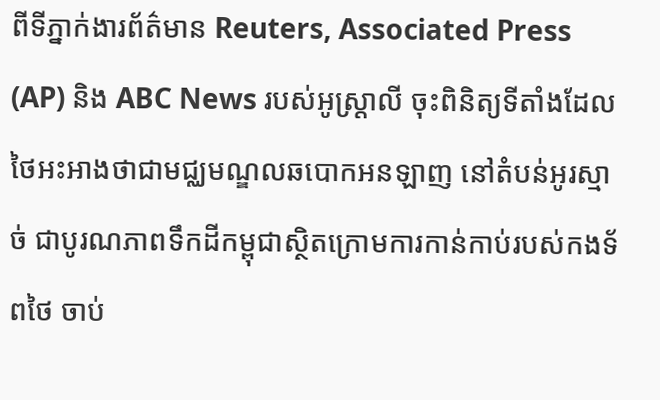ពីទីភ្នាក់ងារព័ត៌មាន Reuters, Associated Press (AP) និង ABC News របស់អូស្ត្រាលី ចុះពិនិត្យទីតាំងដែលថៃអះអាងថាជាមជ្ឈមណ្ឌលឆបោកអនឡាញ នៅតំបន់អូរស្មាច់ ជាបូរណភាពទឹកដីកម្ពុជាស្ថិតក្រោមការកាន់កាប់របស់កងទ័ពថៃ ចាប់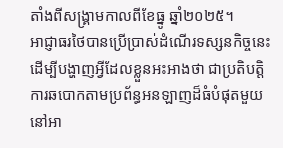តាំងពីសង្គ្រាមកាលពីខែធ្នូ ឆ្នាំ២០២៥។
អាជ្ញាធរថៃបានប្រើប្រាស់ដំណើរទស្សនកិច្ចនេះ ដើម្បីបង្ហាញអ្វីដែលខ្លួនអះអាងថា ជាប្រតិបត្តិការឆបោកតាមប្រព័ន្ធអនឡាញដ៏ធំបំផុតមួយនៅអា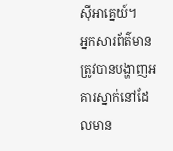ស៊ីអាគ្នេយ៍។
អ្នកសារព័ត៌មានត្រូវបានបង្ហាញអគារស្នាក់នៅដែលមាន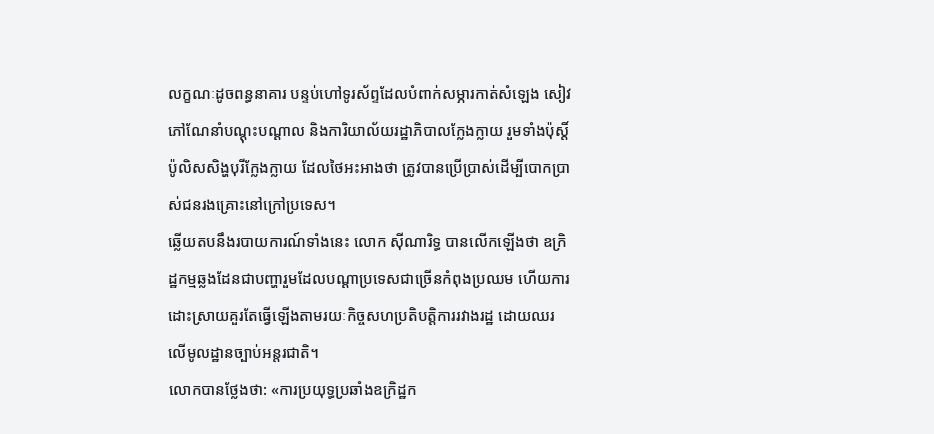លក្ខណៈដូចពន្ធនាគារ បន្ទប់ហៅទូរស័ព្ទដែលបំពាក់សម្ភារកាត់សំឡេង សៀវភៅណែនាំបណ្ដុះបណ្ដាល និងការិយាល័យរដ្ឋាភិបាលក្លែងក្លាយ រួមទាំងប៉ុស្តិ៍ប៉ូលិសសិង្ហបុរីក្លែងក្លាយ ដែលថៃអះអាងថា ត្រូវបានប្រើប្រាស់ដើម្បីបោកប្រាស់ជនរងគ្រោះនៅក្រៅប្រទេស។
ឆ្លើយតបនឹងរបាយការណ៍ទាំងនេះ លោក ស៊ីណារិទ្ធ បានលើកឡើងថា ឧក្រិដ្ឋកម្មឆ្លងដែនជាបញ្ហារួមដែលបណ្ដាប្រទេសជាច្រើនកំពុងប្រឈម ហើយការដោះស្រាយគួរតែធ្វើឡើងតាមរយៈកិច្ចសហប្រតិបត្តិការរវាងរដ្ឋ ដោយឈរលើមូលដ្ឋានច្បាប់អន្តរជាតិ។
លោកបានថ្លែងថា: «ការប្រយុទ្ធប្រឆាំងឧក្រិដ្ឋក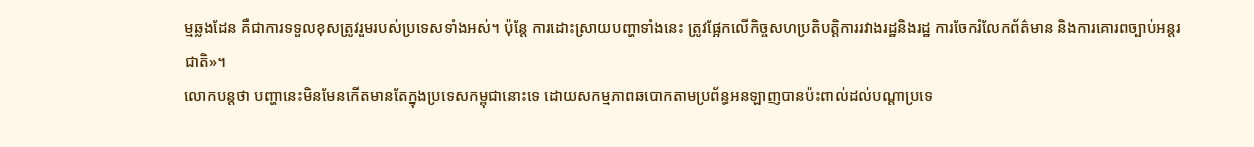ម្មឆ្លងដែន គឺជាការទទួលខុសត្រូវរួមរបស់ប្រទេសទាំងអស់។ ប៉ុន្តែ ការដោះស្រាយបញ្ហាទាំងនេះ ត្រូវផ្អែកលើកិច្ចសហប្រតិបត្តិការរវាងរដ្ឋនិងរដ្ឋ ការចែករំលែកព័ត៌មាន និងការគោរពច្បាប់អន្តរជាតិ»។
លោកបន្តថា បញ្ហានេះមិនមែនកើតមានតែក្នុងប្រទេសកម្ពុជានោះទេ ដោយសកម្មភាពឆបោកតាមប្រព័ន្ធអនឡាញបានប៉ះពាល់ដល់បណ្ដាប្រទេ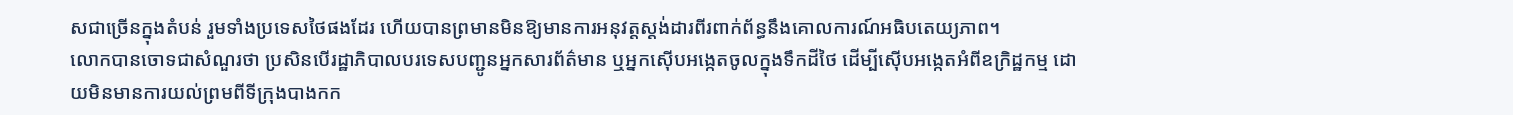សជាច្រើនក្នុងតំបន់ រួមទាំងប្រទេសថៃផងដែរ ហើយបានព្រមានមិនឱ្យមានការអនុវត្តស្តង់ដារពីរពាក់ព័ន្ធនឹងគោលការណ៍អធិបតេយ្យភាព។
លោកបានចោទជាសំណួរថា ប្រសិនបើរដ្ឋាភិបាលបរទេសបញ្ជូនអ្នកសារព័ត៌មាន ឬអ្នកស៊ើបអង្កេតចូលក្នុងទឹកដីថៃ ដើម្បីស៊ើបអង្កេតអំពីឧក្រិដ្ឋកម្ម ដោយមិនមានការយល់ព្រមពីទីក្រុងបាងកក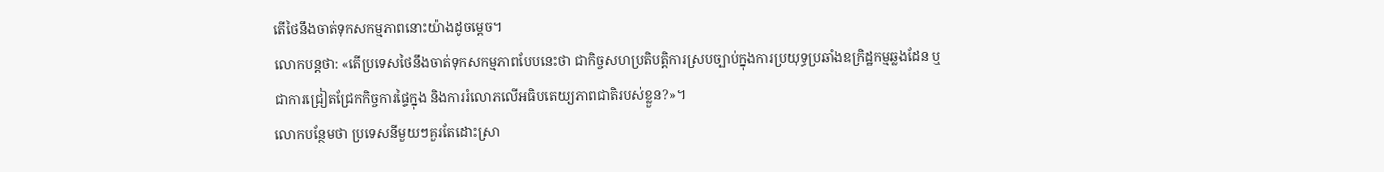តើថៃនឹងចាត់ទុកសកម្មភាពនោះយ៉ាងដូចម្តេច។
លោកបន្ដថា: «តើប្រទេសថៃនឹងចាត់ទុកសកម្មភាពបែបនេះថា ជាកិច្ចសហប្រតិបត្តិការស្របច្បាប់ក្នុងការប្រយុទ្ធប្រឆាំងឧក្រិដ្ឋកម្មឆ្លងដែន ឬជាការជ្រៀតជ្រែកកិច្ចការផ្ទៃក្នុង និងការរំលោភលើអធិបតេយ្យភាពជាតិរបស់ខ្លួន?»។
លោកបន្ថែមថា ប្រទេសនីមួយៗគួរតែដោះស្រា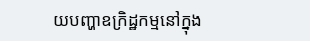យបញ្ហាឧក្រិដ្ឋកម្មនៅក្នុង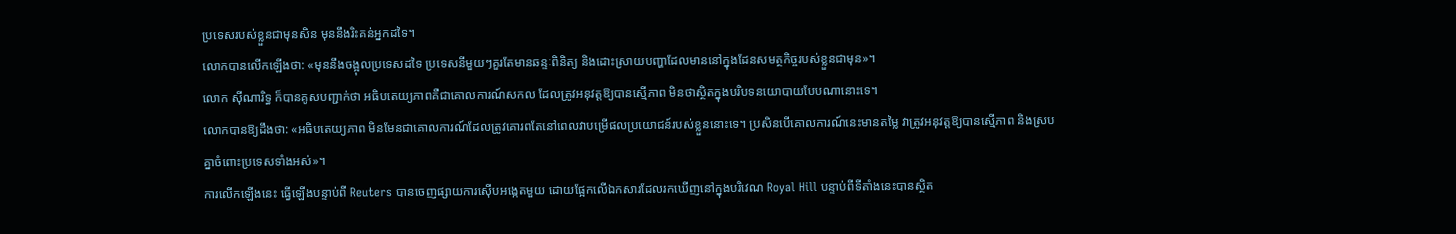ប្រទេសរបស់ខ្លួនជាមុនសិន មុននឹងរិះគន់អ្នកដទៃ។
លោកបានលើកឡើងថា: «មុននឹងចង្អុលប្រទេសដទៃ ប្រទេសនីមួយៗគួរតែមានឆន្ទៈពិនិត្យ និងដោះស្រាយបញ្ហាដែលមាននៅក្នុងដែនសមត្ថកិច្ចរបស់ខ្លួនជាមុន»។
លោក ស៊ីណារិទ្ធ ក៏បានគូសបញ្ជាក់ថា អធិបតេយ្យភាពគឺជាគោលការណ៍សកល ដែលត្រូវអនុវត្តឱ្យបានស្មើភាព មិនថាស្ថិតក្នុងបរិបទនយោបាយបែបណានោះទេ។
លោកបានឱ្យដឹងថា: «អធិបតេយ្យភាព មិនមែនជាគោលការណ៍ដែលត្រូវគោរពតែនៅពេលវាបម្រើផលប្រយោជន៍របស់ខ្លួននោះទេ។ ប្រសិនបើគោលការណ៍នេះមានតម្លៃ វាត្រូវអនុវត្តឱ្យបានស្មើភាព និងស្របគ្នាចំពោះប្រទេសទាំងអស់»។
ការលើកឡើងនេះ ធ្វើឡើងបន្ទាប់ពី Reuters បានចេញផ្សាយការស៊ើបអង្កេតមួយ ដោយផ្អែកលើឯកសារដែលរកឃើញនៅក្នុងបរិវេណ Royal Hill បន្ទាប់ពីទីតាំងនេះបានស្ថិត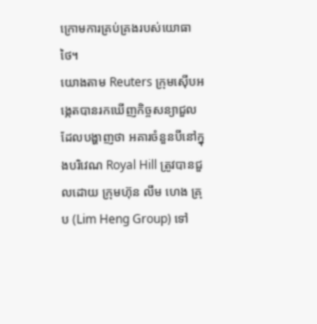ក្រោមការគ្រប់គ្រងរបស់យោធាថៃ។
យោងតាម Reuters ក្រុមស៊ើបអង្កេតបានរកឃើញកិច្ចសន្យាជួល ដែលបង្ហាញថា អគារចំនួនបីនៅក្នុងបរិវេណ Royal Hill ត្រូវបានជួលដោយ ក្រុមហ៊ុន លឹម ហេង គ្រុប (Lim Heng Group) ទៅ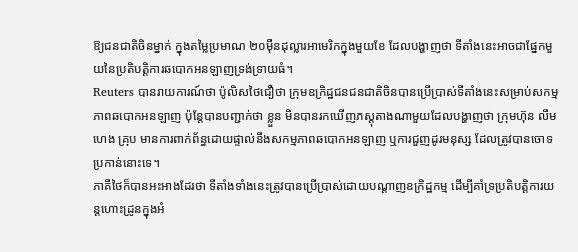ឱ្យជនជាតិចិនម្នាក់ ក្នុងតម្លៃប្រមាណ ២០ម៉ឺនដុល្លារអាមេរិកក្នុងមួយខែ ដែលបង្ហាញថា ទីតាំងនេះអាចជាផ្នែកមួយនៃប្រតិបត្តិការឆបោកអនឡាញទ្រង់ទ្រាយធំ។
Reuters បានរាយការណ៍ថា ប៉ូលិសថៃជឿថា ក្រុមឧក្រិដ្ឋជនជនជាតិចិនបានប្រើប្រាស់ទីតាំងនេះសម្រាប់សកម្មភាពឆបោកអនឡាញ ប៉ុន្តែបានបញ្ជាក់ថា ខ្លួន មិនបានរកឃើញភស្តុតាងណាមួយដែលបង្ហាញថា ក្រុមហ៊ុន លឹម ហេង គ្រុប មានការពាក់ព័ន្ធដោយផ្ទាល់នឹងសកម្មភាពឆបោកអនឡាញ ឬការជួញដូរមនុស្ស ដែលត្រូវបានចោទប្រកាន់នោះទេ។
ភាគីថៃក៏បានអះអាងដែរថា ទីតាំងទាំងនេះត្រូវបានប្រើប្រាស់ដោយបណ្ដាញឧក្រិដ្ឋកម្ម ដើម្បីគាំទ្រប្រតិបត្តិការយន្តហោះដ្រូនក្នុងអំ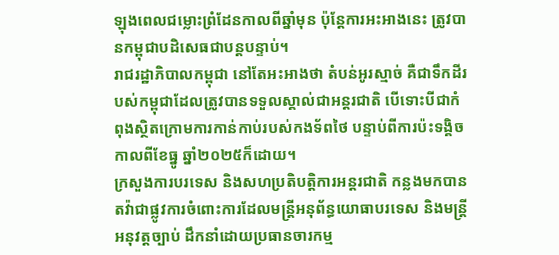ឡុងពេលជម្លោះព្រំដែនកាលពីឆ្នាំមុន ប៉ុន្តែការអះអាងនេះ ត្រូវបានកម្ពុជាបដិសេធជាបន្តបន្ទាប់។
រាជរដ្ឋាភិបាលកម្ពុជា នៅតែអះអាងថា តំបន់អូរស្មាច់ គឺជាទឹកដីរបស់កម្ពុជាដែលត្រូវបានទទួលស្គាល់ជាអន្តរជាតិ បើទោះបីជាកំពុងស្ថិតក្រោមការកាន់កាប់របស់កងទ័ពថៃ បន្ទាប់ពីការប៉ះទង្គិចកាលពីខែធ្នូ ឆ្នាំ២០២៥ក៏ដោយ។
ក្រសួងការបរទេស និងសហប្រតិបត្តិការអន្តរជាតិ កន្លងមកបានតវ៉ាជាផ្លូវការចំពោះការដែលមន្ត្រីអនុព័ន្ធយោធាបរទេស និងមន្ត្រីអនុវត្តច្បាប់ ដឹកនាំដោយប្រធានចារកម្ម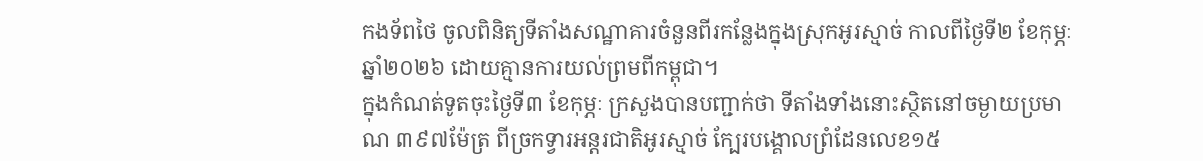កងទ័ពថៃ ចូលពិនិត្យទីតាំងសណ្ឋាគារចំនួនពីរកន្លែងក្នុងស្រុកអូរស្មាច់ កាលពីថ្ងៃទី២ ខែកុម្ភៈ ឆ្នាំ២០២៦ ដោយគ្មានការយល់ព្រមពីកម្ពុជា។
ក្នុងកំណត់ទូតចុះថ្ងៃទី៣ ខែកុម្ភៈ ក្រសួងបានបញ្ជាក់ថា ទីតាំងទាំងនោះស្ថិតនៅចម្ងាយប្រមាណ ៣៩៧ម៉ែត្រ ពីច្រកទ្វារអន្តរជាតិអូរស្មាច់ ក្បែរបង្គោលព្រំដែនលេខ១៥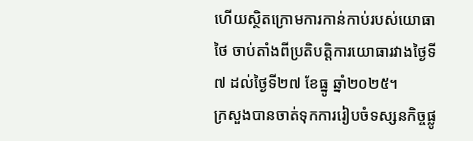ហើយស្ថិតក្រោមការកាន់កាប់របស់យោធាថៃ ចាប់តាំងពីប្រតិបត្តិការយោធារវាងថ្ងៃទី៧ ដល់ថ្ងៃទី២៧ ខែធ្នូ ឆ្នាំ២០២៥។
ក្រសួងបានចាត់ទុកការរៀបចំទស្សនកិច្ចផ្លូ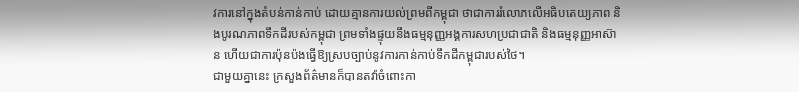វការនៅក្នុងតំបន់កាន់កាប់ ដោយគ្មានការយល់ព្រមពីកម្ពុជា ថាជាការរំលោភលើអធិបតេយ្យភាព និងបូរណភាពទឹកដីរបស់កម្ពុជា ព្រមទាំងផ្ទុយនឹងធម្មនុញ្ញអង្គការសហប្រជាជាតិ និងធម្មនុញ្ញអាស៊ាន ហើយជាការប៉ុនប៉ងធ្វើឱ្យស្របច្បាប់នូវការកាន់កាប់ទឹកដីកម្ពុជារបស់ថៃ។
ជាមួយគ្នានេះ ក្រសួងព័ត៌មានក៏បានតវ៉ាចំពោះកា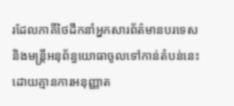រដែលភាគីថៃដឹកនាំអ្នកសារព័ត៌មានបរទេស និងមន្ត្រីអនុព័ន្ធយោធាចូលទៅកាន់តំបន់នេះ ដោយគ្មានការអនុញ្ញាត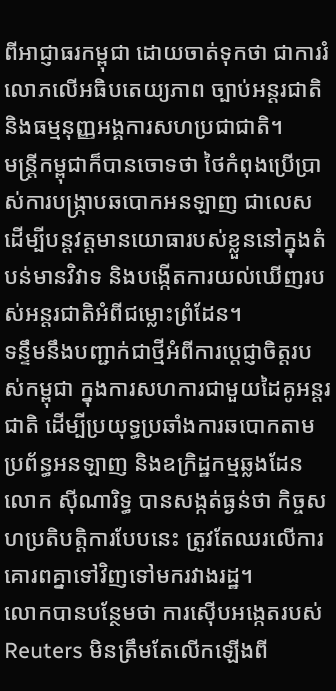ពីអាជ្ញាធរកម្ពុជា ដោយចាត់ទុកថា ជាការរំលោភលើអធិបតេយ្យភាព ច្បាប់អន្តរជាតិ និងធម្មនុញ្ញអង្គការសហប្រជាជាតិ។
មន្ត្រីកម្ពុជាក៏បានចោទថា ថៃកំពុងប្រើប្រាស់ការបង្ក្រាបឆបោកអនឡាញ ជាលេសដើម្បីបន្តវត្តមានយោធារបស់ខ្លួននៅក្នុងតំបន់មានវិវាទ និងបង្កើតការយល់ឃើញរបស់អន្តរជាតិអំពីជម្លោះព្រំដែន។
ទន្ទឹមនឹងបញ្ជាក់ជាថ្មីអំពីការប្តេជ្ញាចិត្តរបស់កម្ពុជា ក្នុងការសហការជាមួយដៃគូអន្តរជាតិ ដើម្បីប្រយុទ្ធប្រឆាំងការឆបោកតាមប្រព័ន្ធអនឡាញ និងឧក្រិដ្ឋកម្មឆ្លងដែន លោក ស៊ីណារិទ្ធ បានសង្កត់ធ្ងន់ថា កិច្ចសហប្រតិបត្តិការបែបនេះ ត្រូវតែឈរលើការគោរពគ្នាទៅវិញទៅមករវាងរដ្ឋ។
លោកបានបន្ថែមថា ការស៊ើបអង្កេតរបស់ Reuters មិនត្រឹមតែលើកឡើងពី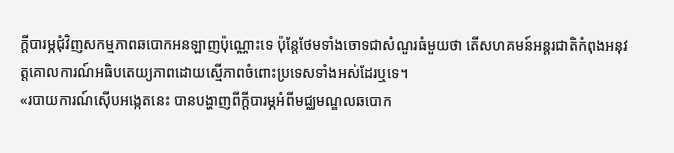ក្តីបារម្ភជុំវិញសកម្មភាពឆបោកអនឡាញប៉ុណ្ណោះទេ ប៉ុន្តែថែមទាំងចោទជាសំណួរធំមួយថា តើសហគមន៍អន្តរជាតិកំពុងអនុវត្តគោលការណ៍អធិបតេយ្យភាពដោយស្មើភាពចំពោះប្រទេសទាំងអស់ដែរឬទេ។
«របាយការណ៍ស៊ើបអង្កេតនេះ បានបង្ហាញពីក្តីបារម្ភអំពីមជ្ឈមណ្ឌលឆបោក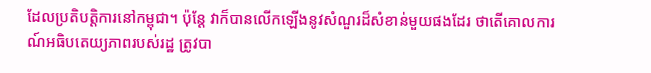ដែលប្រតិបត្តិការនៅកម្ពុជា។ ប៉ុន្តែ វាក៏បានលើកឡើងនូវសំណួរដ៏សំខាន់មួយផងដែរ ថាតើគោលការណ៍អធិបតេយ្យភាពរបស់រដ្ឋ ត្រូវបា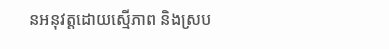នអនុវត្តដោយស្មើភាព និងស្រប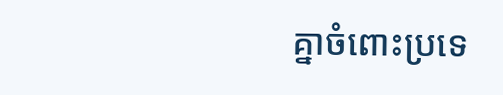គ្នាចំពោះប្រទេ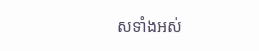សទាំងអស់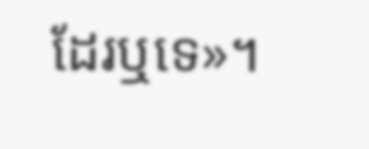ដែរឬទេ»។